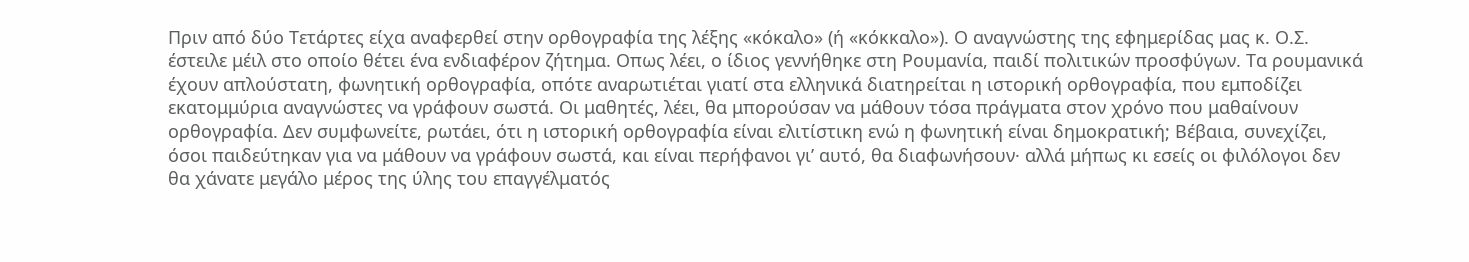Πριν από δύο Τετάρτες είχα αναφερθεί στην ορθογραφία της λέξης «κόκαλο» (ή «κόκκαλο»). Ο αναγνώστης της εφημερίδας μας κ. Ο.Σ. έστειλε μέιλ στο οποίο θέτει ένα ενδιαφέρον ζήτημα. Οπως λέει, ο ίδιος γεννήθηκε στη Ρουμανία, παιδί πολιτικών προσφύγων. Τα ρουμανικά έχουν απλούστατη, φωνητική ορθογραφία, οπότε αναρωτιέται γιατί στα ελληνικά διατηρείται η ιστορική ορθογραφία, που εμποδίζει εκατομμύρια αναγνώστες να γράφουν σωστά. Οι μαθητές, λέει, θα μπορούσαν να μάθουν τόσα πράγματα στον χρόνο που μαθαίνουν ορθογραφία. Δεν συμφωνείτε, ρωτάει, ότι η ιστορική ορθογραφία είναι ελιτίστικη ενώ η φωνητική είναι δημοκρατική; Βέβαια, συνεχίζει, όσοι παιδεύτηκαν για να μάθουν να γράφουν σωστά, και είναι περήφανοι γι’ αυτό, θα διαφωνήσουν· αλλά μήπως κι εσείς οι φιλόλογοι δεν θα χάνατε μεγάλο μέρος της ύλης του επαγγέλματός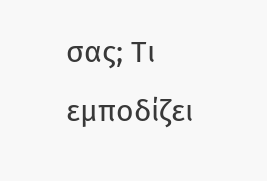σας; Τι εμποδίζει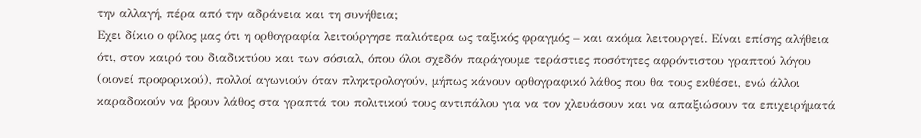την αλλαγή, πέρα από την αδράνεια και τη συνήθεια;
Εχει δίκιο ο φίλος μας ότι η ορθογραφία λειτούργησε παλιότερα ως ταξικός φραγμός – και ακόμα λειτουργεί. Είναι επίσης αλήθεια ότι, στον καιρό του διαδικτύου και των σόσιαλ, όπου όλοι σχεδόν παράγουμε τεράστιες ποσότητες αφρόντιστου γραπτού λόγου (οιονεί προφορικού), πολλοί αγωνιούν όταν πληκτρολογούν, μήπως κάνουν ορθογραφικό λάθος που θα τους εκθέσει, ενώ άλλοι καραδοκούν να βρουν λάθος στα γραπτά του πολιτικού τους αντιπάλου για να τον χλευάσουν και να απαξιώσουν τα επιχειρήματά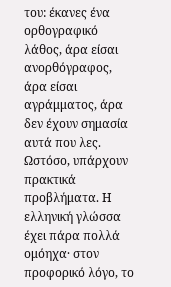του: έκανες ένα ορθογραφικό λάθος, άρα είσαι ανορθόγραφος, άρα είσαι αγράμματος, άρα δεν έχουν σημασία αυτά που λες.
Ωστόσο, υπάρχουν πρακτικά προβλήματα. Η ελληνική γλώσσα έχει πάρα πολλά ομόηχα· στον προφορικό λόγο, το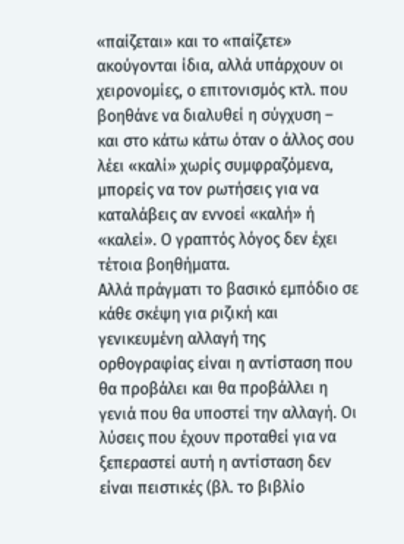«παίζεται» και το «παίζετε» ακούγονται ίδια, αλλά υπάρχουν οι χειρονομίες, ο επιτονισμός κτλ. που βοηθάνε να διαλυθεί η σύγχυση – και στο κάτω κάτω όταν ο άλλος σου λέει «καλί» χωρίς συμφραζόμενα, μπορείς να τον ρωτήσεις για να καταλάβεις αν εννοεί «καλή» ή «καλεί». Ο γραπτός λόγος δεν έχει τέτοια βοηθήματα.
Αλλά πράγματι το βασικό εμπόδιο σε κάθε σκέψη για ριζική και γενικευμένη αλλαγή της ορθογραφίας είναι η αντίσταση που θα προβάλει και θα προβάλλει η γενιά που θα υποστεί την αλλαγή. Οι λύσεις που έχουν προταθεί για να ξεπεραστεί αυτή η αντίσταση δεν είναι πειστικές (βλ. το βιβλίο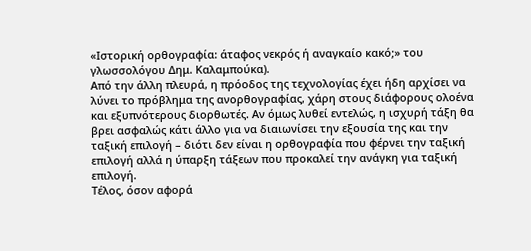«Ιστορική ορθογραφία: άταφος νεκρός ή αναγκαίο κακό;» του γλωσσολόγου Δημ. Καλαμπούκα).
Από την άλλη πλευρά, η πρόοδος της τεχνολογίας έχει ήδη αρχίσει να λύνει το πρόβλημα της ανορθογραφίας, χάρη στους διάφορους ολοένα και εξυπνότερους διορθωτές. Αν όμως λυθεί εντελώς, η ισχυρή τάξη θα βρει ασφαλώς κάτι άλλο για να διαιωνίσει την εξουσία της και την ταξική επιλογή – διότι δεν είναι η ορθογραφία που φέρνει την ταξική επιλογή αλλά η ύπαρξη τάξεων που προκαλεί την ανάγκη για ταξική επιλογή.
Τέλος, όσον αφορά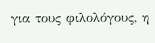για τους φιλολόγους, η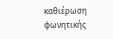καθιέρωση φωνητικής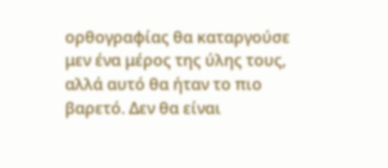ορθογραφίας θα καταργούσε μεν ένα μέρος της ύλης τους, αλλά αυτό θα ήταν το πιο βαρετό. Δεν θα είναι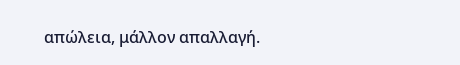απώλεια, μάλλον απαλλαγή.